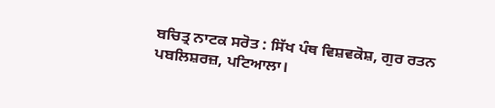ਬਚਿਤ੍ਰ ਨਾਟਕ ਸਰੋਤ : ਸਿੱਖ ਪੰਥ ਵਿਸ਼ਵਕੋਸ਼, ਗੁਰ ਰਤਨ ਪਬਲਿਸ਼ਰਜ਼, ਪਟਿਆਲਾ।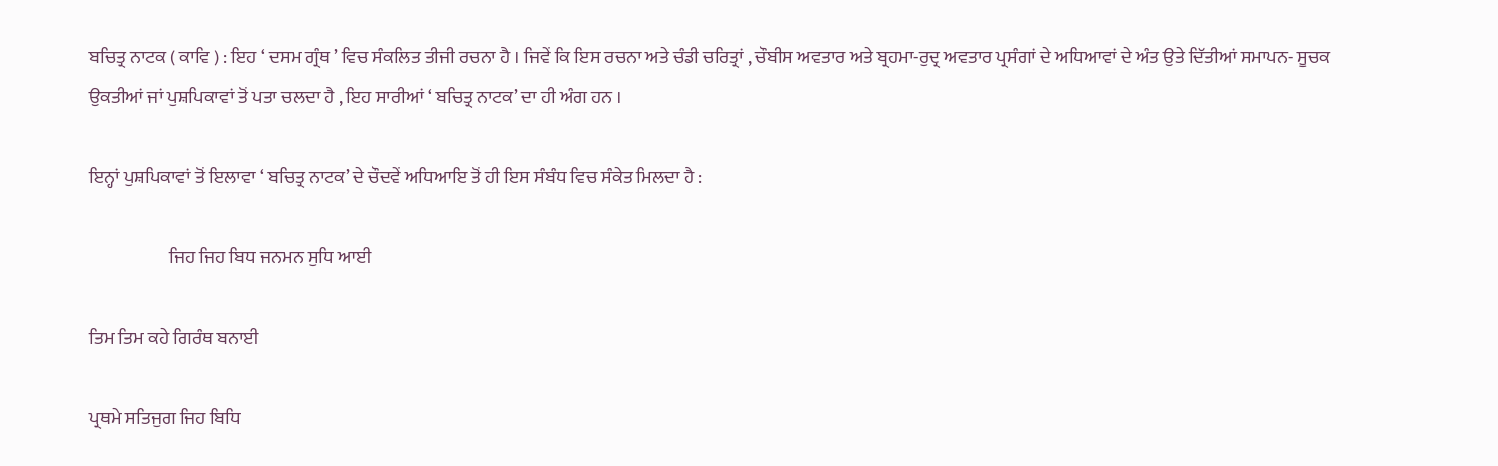ਬਚਿਤ੍ਰ ਨਾਟਕ ( ਕਾਵਿ ) : ਇਹ ‘ ਦਸਮ ਗ੍ਰੰਥ ’ ਵਿਚ ਸੰਕਲਿਤ ਤੀਜੀ ਰਚਨਾ ਹੈ । ਜਿਵੇਂ ਕਿ ਇਸ ਰਚਨਾ ਅਤੇ ਚੰਡੀ ਚਰਿਤ੍ਰਾਂ , ਚੌਬੀਸ ਅਵਤਾਰ ਅਤੇ ਬ੍ਰਹਮਾ-ਰੁਦ੍ਰ ਅਵਤਾਰ ਪ੍ਰਸੰਗਾਂ ਦੇ ਅਧਿਆਵਾਂ ਦੇ ਅੰਤ ਉਤੇ ਦਿੱਤੀਆਂ ਸਮਾਪਨ- ਸੂਚਕ ਉਕਤੀਆਂ ਜਾਂ ਪੁਸ਼ਪਿਕਾਵਾਂ ਤੋਂ ਪਤਾ ਚਲਦਾ ਹੈ , ਇਹ ਸਾਰੀਆਂ ‘ ਬਚਿਤ੍ਰ ਨਾਟਕ’ ਦਾ ਹੀ ਅੰਗ ਹਨ ।

ਇਨ੍ਹਾਂ ਪੁਸ਼ਪਿਕਾਵਾਂ ਤੋਂ ਇਲਾਵਾ ‘ ਬਚਿਤ੍ਰ ਨਾਟਕ’ ਦੇ ਚੌਦਵੇਂ ਅਧਿਆਇ ਤੋਂ ਹੀ ਇਸ ਸੰਬੰਧ ਵਿਚ ਸੰਕੇਤ ਮਿਲਦਾ ਹੈ :

                      ਜਿਹ ਜਿਹ ਬਿਧ ਜਨਮਨ ਸੁਧਿ ਆਈ

ਤਿਮ ਤਿਮ ਕਹੇ ਗਿਰੰਥ ਬਨਾਈ

ਪ੍ਰਥਮੇ ਸਤਿਜੁਗ ਜਿਹ ਬਿਧਿ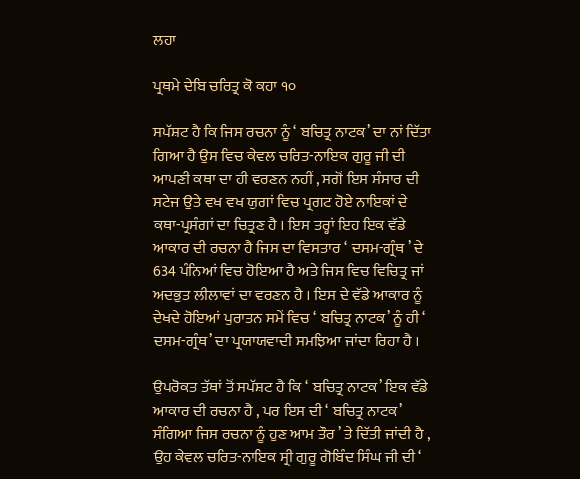ਲਹਾ

ਪ੍ਰਥਮੇ ਦੇਬਿ ਚਰਿਤ੍ਰ ਕੋ ਕਹਾ ੧੦

ਸਪੱਸ਼ਟ ਹੈ ਕਿ ਜਿਸ ਰਚਨਾ ਨੂੰ ‘ ਬਚਿਤ੍ਰ ਨਾਟਕ’ ਦਾ ਨਾਂ ਦਿੱਤਾ ਗਿਆ ਹੈ ਉਸ ਵਿਚ ਕੇਵਲ ਚਰਿਤ-ਨਾਇਕ ਗੁਰੂ ਜੀ ਦੀ ਆਪਣੀ ਕਥਾ ਦਾ ਹੀ ਵਰਣਨ ਨਹੀਂ , ਸਗੋਂ ਇਸ ਸੰਸਾਰ ਦੀ ਸਟੇਜ ਉਤੇ ਵਖ ਵਖ ਯੁਗਾਂ ਵਿਚ ਪ੍ਰਗਟ ਹੋਏ ਨਾਇਕਾਂ ਦੇ ਕਥਾ-ਪ੍ਰਸੰਗਾਂ ਦਾ ਚਿਤ੍ਰਣ ਹੈ । ਇਸ ਤਰ੍ਹਾਂ ਇਹ ਇਕ ਵੱਡੇ ਆਕਾਰ ਦੀ ਰਚਨਾ ਹੈ ਜਿਸ ਦਾ ਵਿਸਤਾਰ ‘ ਦਸਮ-ਗ੍ਰੰਥ ’ ਦੇ 634 ਪੰਨਿਆਂ ਵਿਚ ਹੋਇਆ ਹੈ ਅਤੇ ਜਿਸ ਵਿਚ ਵਿਚਿਤ੍ਰ ਜਾਂ ਅਦਭੁਤ ਲੀਲਾਵਾਂ ਦਾ ਵਰਣਨ ਹੈ । ਇਸ ਦੇ ਵੱਡੇ ਆਕਾਰ ਨੂੰ ਦੇਖਦੇ ਹੋਇਆਂ ਪੁਰਾਤਨ ਸਮੇਂ ਵਿਚ ‘ ਬਚਿਤ੍ਰ ਨਾਟਕ’ ਨੂੰ ਹੀ ‘ ਦਸਮ-ਗ੍ਰੰਥ’ ਦਾ ਪ੍ਰਯਾਯਵਾਦੀ ਸਮਝਿਆ ਜਾਂਦਾ ਰਿਹਾ ਹੈ ।

ਉਪਰੋਕਤ ਤੱਥਾਂ ਤੋਂ ਸਪੱਸ਼ਟ ਹੈ ਕਿ ‘ ਬਚਿਤ੍ਰ ਨਾਟਕ’ ਇਕ ਵੱਡੇ ਆਕਾਰ ਦੀ ਰਚਨਾ ਹੈ , ਪਰ ਇਸ ਦੀ ‘ ਬਚਿਤ੍ਰ ਨਾਟਕ’ ਸੰਗਿਆ ਜਿਸ ਰਚਨਾ ਨੂੰ ਹੁਣ ਆਮ ਤੌਰ ’ ਤੇ ਦਿੱਤੀ ਜਾਂਦੀ ਹੈ , ਉਹ ਕੇਵਲ ਚਰਿਤ-ਨਾਇਕ ਸ੍ਰੀ ਗੁਰੂ ਗੋਬਿੰਦ ਸਿੰਘ ਜੀ ਦੀ ‘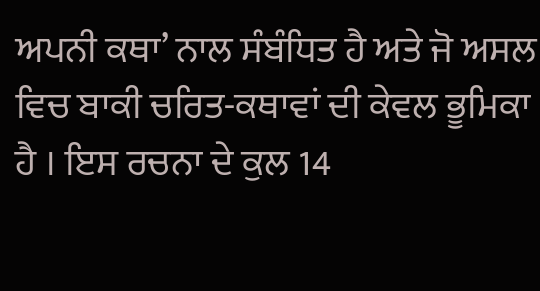ਅਪਨੀ ਕਥਾ’ ਨਾਲ ਸੰਬੰਧਿਤ ਹੈ ਅਤੇ ਜੋ ਅਸਲ ਵਿਚ ਬਾਕੀ ਚਰਿਤ-ਕਥਾਵਾਂ ਦੀ ਕੇਵਲ ਭੂਮਿਕਾ ਹੈ । ਇਸ ਰਚਨਾ ਦੇ ਕੁਲ 14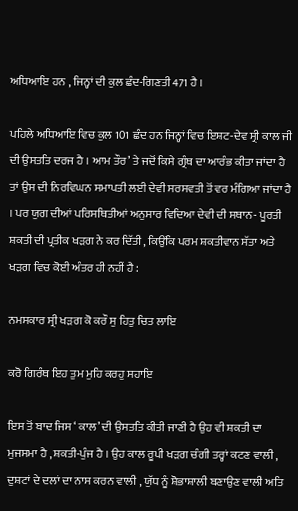ਅਧਿਆਇ ਹਨ , ਜਿਨ੍ਹਾਂ ਦੀ ਕੁਲ ਛੰਦ-ਗਿਣਤੀ 471 ਹੈ ।

ਪਹਿਲੇ ਅਧਿਆਇ ਵਿਚ ਕੁਲ 101 ਛੰਦ ਹਨ ਜਿਨ੍ਹਾਂ ਵਿਚ ਇਸ਼ਟ-ਦੇਵ ਸ੍ਰੀ ਕਾਲ ਜੀ ਦੀ ਉਸਤਤਿ ਦਰਜ ਹੈ । ਆਮ ਤੌਰ’ ਤੇ ਜਦੋਂ ਕਿਸੇ ਗ੍ਰੰਥ ਦਾ ਆਰੰਭ ਕੀਤਾ ਜਾਂਦਾ ਹੈ ਤਾਂ ਉਸ ਦੀ ਨਿਰਵਿਘਨ ਸਮਾਪਤੀ ਲਈ ਦੇਵੀ ਸਰਸਵਤੀ ਤੋਂ ਵਰ ਮੰਗਿਆ ਜਾਂਦਾ ਹੈ । ਪਰ ਯੁਗ ਦੀਆਂ ਪਰਿਸਥਿਤੀਆਂ ਅਨੁਸਾਰ ਵਿਦਿਆ ਦੇਵੀ ਦੀ ਸਥਾਨ- ਪੂਰਤੀ ਸ਼ਕਤੀ ਦੀ ਪ੍ਰਤੀਕ ਖੜਗ ਨੇ ਕਰ ਦਿੱਤੀ , ਕਿਉਂਕਿ ਪਰਮ ਸ਼ਕਤੀਵਾਨ ਸੱਤਾ ਅਤੇ ਖੜਗ ਵਿਚ ਕੋਈ ਅੰਤਰ ਹੀ ਨਹੀਂ ਹੈ :

ਨਮਸਕਾਰ ਸ੍ਰੀ ਖੜਗ ਕੋ ਕਰੌ ਸੁ ਹਿਤੁ ਚਿਤ ਲਾਇ

ਕਰੋ ਗਿਰੰਥ ਇਹ ਤੁਮ ਮੁਹਿ ਕਰਹੁ ਸਹਾਇ

ਇਸ ਤੋਂ ਬਾਦ ਜਿਸ ‘ ਕਾਲ’ ਦੀ ਉਸਤਤਿ ਕੀਤੀ ਜਾਣੀ ਹੈ ਉਹ ਵੀ ਸ਼ਕਤੀ ਦਾ ਮੁਜਸਮਾ ਹੈ , ਸ਼ਕਤੀ-ਪੁੰਜ ਹੈ । ਉਹ ਕਾਲ ਰੂਪੀ ਖੜਗ ਚੰਗੀ ਤਰ੍ਹਾਂ ਕਟਣ ਵਾਲੀ , ਦੁਸ਼ਟਾਂ ਦੇ ਦਲਾਂ ਦਾ ਨਾਸ ਕਰਨ ਵਾਲੀ , ਯੁੱਧ ਨੂੰ ਸ਼ੋਭਾਸ਼ਾਲੀ ਬਣਾਉਣ ਵਾਲੀ ਅਤਿ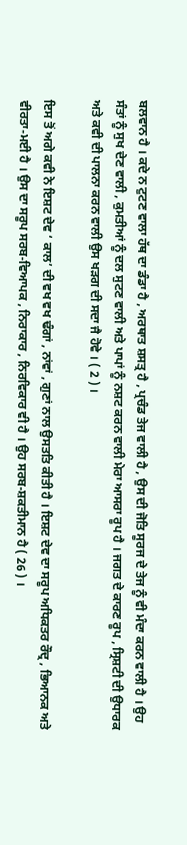ਬਲਵਾਨ ਹੈ । ਕਦੇ ਨ ਟੁਟਣ ਵਾਲਾ ਹੱਥ ਦਾ ਡੰਡਾ ਹੈ , ਅਰਥਾਤ ਸ਼ਸਤ੍ਰ ਹੈ , ਪ੍ਰਚੰਡ ਤੇਜ ਵਾਲੀ ਹੈ , ਉਸ ਦੀ ਜੋਤਿ ਸੂਰਜ ਦੇ ਤੇਜ ਨੂੰ ਵੀ ਮੰਦਾ ਕਰਨ ਵਾਲੀ ਹੈ । ਉਹ ਸੰਤਾਂ ਨੂੰ ਸੁਖ ਦੇਣ ਵਾਲੀ , ਕੁਮਤੀਆਂ ਨੂੰ ਦਲ ਸੁਟਣ ਵਾਲੀ ਅਤੇ ਪਾਪਾਂ ਨੂੰ ਨਸ਼ਟ ਕਰਨ ਵਾਲੀ ਮੇਰਾ ਆਸਰਾ ਰੂਪ ਹੈ । ਜਗਤ ਦੇ ਕਾਰਣ ਰੂਪ , ਸ੍ਰਿਸ਼ਟੀ ਦੀ ਉਧਾਰਕ ਅਤੇ ਕਵੀ ਦੀ ਪਾਲਨਾ ਕਰਨ ਵਾਲੀ ਉਸ ਖੜਗ ਦੀ ਸਦਾ ਜੈ ਹੋਵੇ । ( 2 ) ।

ਇਸ ਤੋਂ ਅਗੇ ਕਵੀ ਨੇ ਇਸ਼ਟ ਦੇਵ ‘ ਕਾਲ’ ਦੀ ਵਖ ਵਖ ਢੰਗਾਂ , ਨਾਂਵਾਂ , ਗੁਣਾਂ ਨਾਲ ਉਸਤਤਿ ਕੀਤੀ ਹੈ । ਇਸ਼ਟ ਦੇਵ ਦਾ ਸਰੂਪ ਅਧਿਕਤਰ ਰੌਦ੍ਰ , ਭਿਆਨਕ ਅਤੇ ਵੀਰਤਾ-ਮਈ ਹੈ । ਉਸ ਦਾ ਸਰੂਪ ਸਰਬ-ਵਿਆਪਕ , ਨਿਰਾਕਾਰ , ਨਿਰਵਿਕਾਰ ਵੀ ਹੈ । ਉਹ ਸਰਬ-ਸ਼ਕਤੀਮਾਨ ਹੈ ( 26 ) ।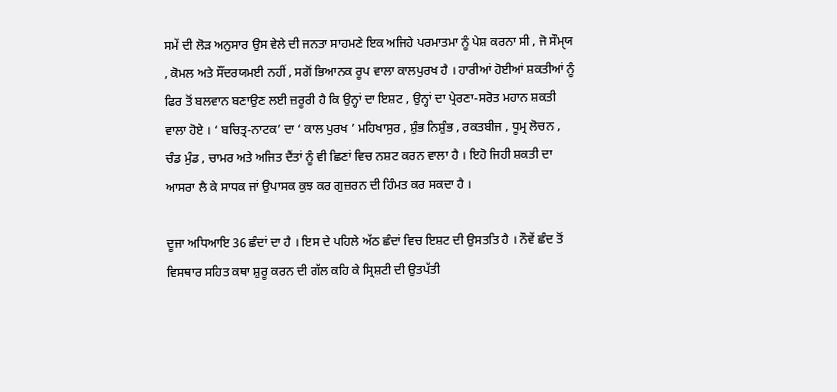ਸਮੇਂ ਦੀ ਲੋੜ ਅਨੁਸਾਰ ਉਸ ਵੇਲੇ ਦੀ ਜਨਤਾ ਸਾਹਮਣੇ ਇਕ ਅਜਿਹੇ ਪਰਮਾਤਮਾ ਨੂੰ ਪੇਸ਼ ਕਰਨਾ ਸੀ , ਜੋ ਸੌਮੑਯ , ਕੋਮਲ ਅਤੇ ਸੌਂਦਰਯਮਈ ਨਹੀਂ , ਸਗੋਂ ਭਿਆਨਕ ਰੂਪ ਵਾਲਾ ਕਾਲਪੁਰਖ ਹੈ । ਹਾਰੀਆਂ ਹੋਈਆਂ ਸ਼ਕਤੀਆਂ ਨੂੰ ਫਿਰ ਤੋਂ ਬਲਵਾਨ ਬਣਾਉਣ ਲਈ ਜ਼ਰੂਰੀ ਹੈ ਕਿ ਉਨ੍ਹਾਂ ਦਾ ਇਸ਼ਟ , ਉਨ੍ਹਾਂ ਦਾ ਪ੍ਰੇਰਣਾ-ਸਰੋਤ ਮਹਾਨ ਸ਼ਕਤੀ ਵਾਲਾ ਹੋਏ । ‘ ਬਚਿਤ੍ਰ-ਨਾਟਕ’ ਦਾ ‘ ਕਾਲ ਪੁਰਖ ’ ਮਹਿਖਾਸੁਰ , ਸ਼ੁੰਭ ਨਿਸ਼ੁੰਭ , ਰਕਤਬੀਜ , ਧੂਮ੍ਰ ਲੋਚਨ , ਚੰਡ ਮੁੰਡ , ਚਾਮਰ ਅਤੇ ਅਜਿਤ ਦੈਂਤਾਂ ਨੂੰ ਵੀ ਛਿਣਾਂ ਵਿਚ ਨਸ਼ਟ ਕਰਨ ਵਾਲਾ ਹੈ । ਇਹੋ ਜਿਹੀ ਸ਼ਕਤੀ ਦਾ ਆਸਰਾ ਲੈ ਕੇ ਸਾਧਕ ਜਾਂ ਉਪਾਸਕ ਕੁਝ ਕਰ ਗੁਜ਼ਰਨ ਦੀ ਹਿੰਮਤ ਕਰ ਸਕਦਾ ਹੈ ।

ਦੂਜਾ ਅਧਿਆਇ 36 ਛੰਦਾਂ ਦਾ ਹੈ । ਇਸ ਦੇ ਪਹਿਲੇ ਅੱਠ ਛੰਦਾਂ ਵਿਚ ਇਸ਼ਟ ਦੀ ਉਸਤਤਿ ਹੈ । ਨੌਵੇਂ ਛੰਦ ਤੋਂ ਵਿਸਥਾਰ ਸਹਿਤ ਕਥਾ ਸ਼ੁਰੂ ਕਰਨ ਦੀ ਗੱਲ ਕਹਿ ਕੇ ਸ੍ਰਿਸ਼ਟੀ ਦੀ ਉਤਪੱਤੀ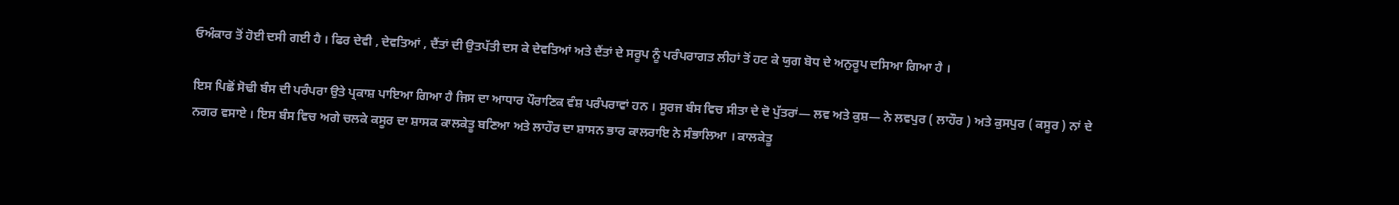ਓਅੰਕਾਰ ਤੋਂ ਹੋਈ ਦਸੀ ਗਈ ਹੈ । ਫਿਰ ਦੇਵੀ , ਦੇਵਤਿਆਂ , ਦੈਂਤਾਂ ਦੀ ਉਤਪੱਤੀ ਦਸ ਕੇ ਦੇਵਤਿਆਂ ਅਤੇ ਦੈਂਤਾਂ ਦੇ ਸਰੂਪ ਨੂੰ ਪਰੰਪਰਾਗਤ ਲੀਹਾਂ ਤੋਂ ਹਟ ਕੇ ਯੁਗ ਬੋਧ ਦੇ ਅਨੁਰੂਪ ਦਸਿਆ ਗਿਆ ਹੈ ।

ਇਸ ਪਿਛੋਂ ਸੋਢੀ ਬੰਸ ਦੀ ਪਰੰਪਰਾ ਉਤੇ ਪ੍ਰਕਾਸ਼ ਪਾਇਆ ਗਿਆ ਹੈ ਜਿਸ ਦਾ ਆਧਾਰ ਪੌਰਾਣਿਕ ਵੰਸ਼ ਪਰੰਪਰਾਵਾਂ ਹਨ । ਸੂਰਜ ਬੰਸ ਵਿਚ ਸੀਤਾ ਦੇ ਦੋ ਪੁੱਤਰਾਂ— ਲਵ ਅਤੇ ਕੁਸ਼— ਨੇ ਲਵਪੁਰ ( ਲਾਹੌਰ ) ਅਤੇ ਕੁਸਪੁਰ ( ਕਸੂਰ ) ਨਾਂ ਦੇ ਨਗਰ ਵਸਾਏ । ਇਸ ਬੰਸ ਵਿਚ ਅਗੇ ਚਲਕੇ ਕਸੂਰ ਦਾ ਸ਼ਾਸਕ ਕਾਲਕੇਤੂ ਬਣਿਆ ਅਤੇ ਲਾਹੌਰ ਦਾ ਸ਼ਾਸਨ ਭਾਰ ਕਾਲਰਾਇ ਨੇ ਸੰਭਾਲਿਆ । ਕਾਲਕੇਤੂ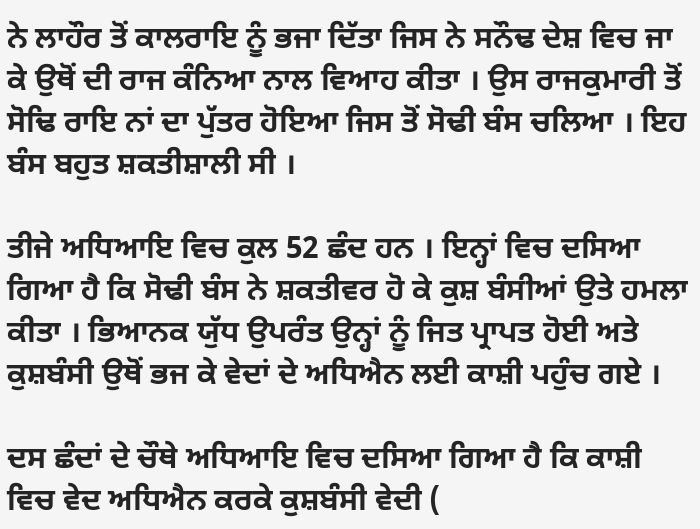ਨੇ ਲਾਹੌਰ ਤੋਂ ਕਾਲਰਾਇ ਨੂੰ ਭਜਾ ਦਿੱਤਾ ਜਿਸ ਨੇ ਸਨੌਢ ਦੇਸ਼ ਵਿਚ ਜਾ ਕੇ ਉਥੋਂ ਦੀ ਰਾਜ ਕੰਨਿਆ ਨਾਲ ਵਿਆਹ ਕੀਤਾ । ਉਸ ਰਾਜਕੁਮਾਰੀ ਤੋਂ ਸੋਢਿ ਰਾਇ ਨਾਂ ਦਾ ਪੁੱਤਰ ਹੋਇਆ ਜਿਸ ਤੋਂ ਸੋਢੀ ਬੰਸ ਚਲਿਆ । ਇਹ ਬੰਸ ਬਹੁਤ ਸ਼ਕਤੀਸ਼ਾਲੀ ਸੀ ।

ਤੀਜੇ ਅਧਿਆਇ ਵਿਚ ਕੁਲ 52 ਛੰਦ ਹਨ । ਇਨ੍ਹਾਂ ਵਿਚ ਦਸਿਆ ਗਿਆ ਹੈ ਕਿ ਸੋਢੀ ਬੰਸ ਨੇ ਸ਼ਕਤੀਵਰ ਹੋ ਕੇ ਕੁਸ਼ ਬੰਸੀਆਂ ਉਤੇ ਹਮਲਾ ਕੀਤਾ । ਭਿਆਨਕ ਯੁੱਧ ਉਪਰੰਤ ਉਨ੍ਹਾਂ ਨੂੰ ਜਿਤ ਪ੍ਰਾਪਤ ਹੋਈ ਅਤੇ ਕੁਸ਼ਬੰਸੀ ਉਥੋਂ ਭਜ ਕੇ ਵੇਦਾਂ ਦੇ ਅਧਿਐਨ ਲਈ ਕਾਸ਼ੀ ਪਹੁੰਚ ਗਏ ।

ਦਸ ਛੰਦਾਂ ਦੇ ਚੌਥੇ ਅਧਿਆਇ ਵਿਚ ਦਸਿਆ ਗਿਆ ਹੈ ਕਿ ਕਾਸ਼ੀ ਵਿਚ ਵੇਦ ਅਧਿਐਨ ਕਰਕੇ ਕੁਸ਼ਬੰਸੀ ਵੇਦੀ (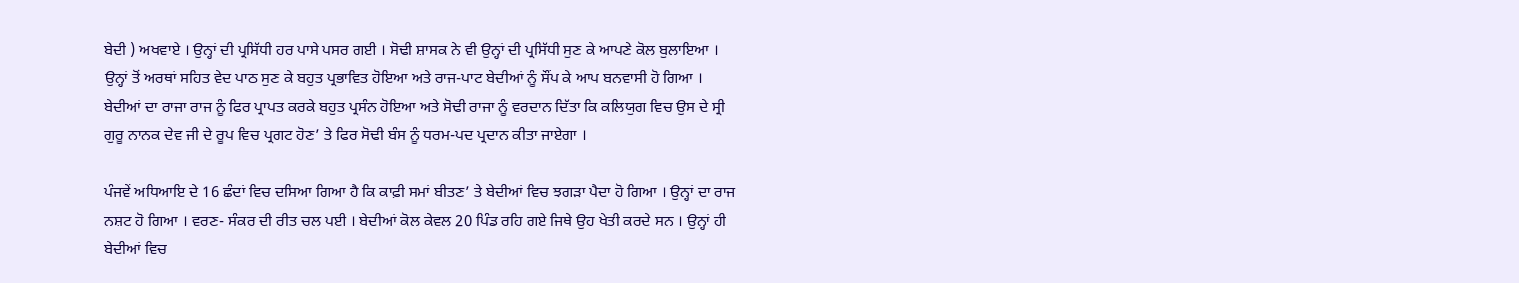ਬੇਦੀ ) ਅਖਵਾਏ । ਉਨ੍ਹਾਂ ਦੀ ਪ੍ਰਸਿੱਧੀ ਹਰ ਪਾਸੇ ਪਸਰ ਗਈ । ਸੋਢੀ ਸ਼ਾਸਕ ਨੇ ਵੀ ਉਨ੍ਹਾਂ ਦੀ ਪ੍ਰਸਿੱਧੀ ਸੁਣ ਕੇ ਆਪਣੇ ਕੋਲ ਬੁਲਾਇਆ । ਉਨ੍ਹਾਂ ਤੋਂ ਅਰਥਾਂ ਸਹਿਤ ਵੇਦ ਪਾਠ ਸੁਣ ਕੇ ਬਹੁਤ ਪ੍ਰਭਾਵਿਤ ਹੋਇਆ ਅਤੇ ਰਾਜ-ਪਾਟ ਬੇਦੀਆਂ ਨੂੰ ਸੌਂਪ ਕੇ ਆਪ ਬਨਵਾਸੀ ਹੋ ਗਿਆ । ਬੇਦੀਆਂ ਦਾ ਰਾਜਾ ਰਾਜ ਨੂੰ ਫਿਰ ਪ੍ਰਾਪਤ ਕਰਕੇ ਬਹੁਤ ਪ੍ਰਸੰਨ ਹੋਇਆ ਅਤੇ ਸੋਢੀ ਰਾਜਾ ਨੂੰ ਵਰਦਾਨ ਦਿੱਤਾ ਕਿ ਕਲਿਯੁਗ ਵਿਚ ਉਸ ਦੇ ਸ੍ਰੀ ਗੁਰੂ ਨਾਨਕ ਦੇਵ ਜੀ ਦੇ ਰੂਪ ਵਿਚ ਪ੍ਰਗਟ ਹੋਣ’ ਤੇ ਫਿਰ ਸੋਢੀ ਬੰਸ ਨੂੰ ਧਰਮ-ਪਦ ਪ੍ਰਦਾਨ ਕੀਤਾ ਜਾਏਗਾ ।

ਪੰਜਵੇਂ ਅਧਿਆਇ ਦੇ 16 ਛੰਦਾਂ ਵਿਚ ਦਸਿਆ ਗਿਆ ਹੈ ਕਿ ਕਾਫ਼ੀ ਸਮਾਂ ਬੀਤਣ’ ਤੇ ਬੇਦੀਆਂ ਵਿਚ ਝਗੜਾ ਪੈਦਾ ਹੋ ਗਿਆ । ਉਨ੍ਹਾਂ ਦਾ ਰਾਜ ਨਸ਼ਟ ਹੋ ਗਿਆ । ਵਰਣ- ਸੰਕਰ ਦੀ ਰੀਤ ਚਲ ਪਈ । ਬੇਦੀਆਂ ਕੋਲ ਕੇਵਲ 20 ਪਿੰਡ ਰਹਿ ਗਏ ਜਿਥੇ ਉਹ ਖੇਤੀ ਕਰਦੇ ਸਨ । ਉਨ੍ਹਾਂ ਹੀ ਬੇਦੀਆਂ ਵਿਚ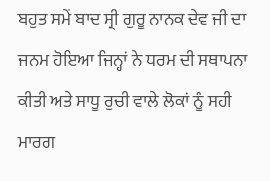ਬਹੁਤ ਸਮੇਂ ਬਾਦ ਸ੍ਰੀ ਗੁਰੂ ਨਾਨਕ ਦੇਵ ਜੀ ਦਾ ਜਨਮ ਹੋਇਆ ਜਿਨ੍ਹਾਂ ਨੇ ਧਰਮ ਦੀ ਸਥਾਪਨਾ ਕੀਤੀ ਅਤੇ ਸਾਧੂ ਰੁਚੀ ਵਾਲੇ ਲੋਕਾਂ ਨੂੰ ਸਹੀ ਮਾਰਗ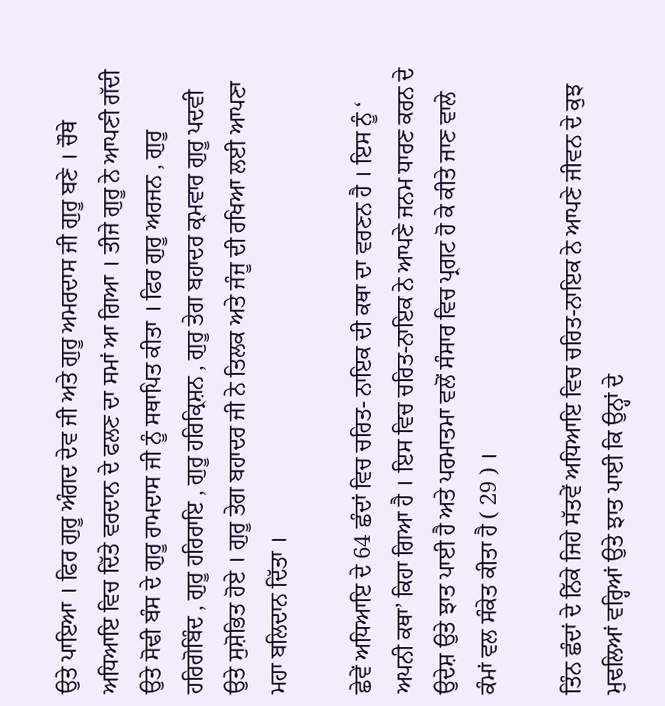ਉਤੇ ਪਾਇਆ । ਫਿਰ ਗੁਰੂ ਅੰਗਦ ਦੇਵ ਜੀ ਅਤੇ ਗੁਰੂ ਅਮਰਦਾਸ ਜੀ ਗੁਰੂ ਬਣੇ । ਚੌਥੇ ਅਧਿਆਇ ਵਿਚ ਦਿੱਤੇ ਵਰਦਾਨ ਦੇ ਫਲਣ ਦਾ ਸਮਾਂ ਆ ਗਿਆ । ਤੀਜੇ ਗੁਰੂ ਨੇ ਆਪਣੀ ਗੱਦੀ ਉਤੇ ਸੋਢੀ ਬੰਸ ਦੇ ਗੁਰੂ ਰਾਮਦਾਸ ਜੀ ਨੂੰ ਸਥਾਪਿਤ ਕੀਤਾ । ਫਿਰ ਗੁਰੂ ਅਰਜਨ , ਗੁਰੂ ਹਰਿਗੋਬਿੰਦ , ਗੁਰੂ ਹਰਿਰਾਇ , ਗੁਰੂ ਹਰਿਕ੍ਰਿਸ਼ਨ , ਗੁਰੂ ਤੇਗ ਬਹਾਦਰ ਕ੍ਰਮਵਾਰ ਗੁਰੂ ਪਦਵੀ ਉਤੇ ਸੁਸ਼ੋਭਿਤ ਹੋਏ । ਗੁਰੂ ਤੇਗ ਬਹਾਦਰ ਜੀ ਨੇ ਤਿਲਕ ਅਤੇ ਜੰਜੂ ਦੀ ਰਖਿਆ ਲਈ ਆਪਣਾ ਮਹਾ ਬਲਿਦਾਨ ਦਿੱਤਾ ।

ਛੇਵੇਂ ਅਧਿਆਇ ਦੇ 64 ਛੰਦਾਂ ਵਿਚ ਚਰਿਤ- ਨਾਇਕ ਦੀ ਕਥਾ ਦਾ ਵਰਣਨ ਹੈ । ਇਸ ਨੂੰ ‘ ਅਪਨੀ ਕਥਾ’ ਕਿਹਾ ਗਿਆ ਹੈ । ਇਸ ਵਿਚ ਚਰਿਤ-ਨਾਇਕ ਨੇ ਆਪਣੇ ਜਨਮ ਧਾਰਣ ਕਰਨ ਦੇ ਉਦੇਸ਼ ਉਤੇ ਝਾਤ ਪਾਈ ਹੈ ਅਤੇ ਪਰਮਾਤਮਾ ਵਲੋਂ ਸੰਸਾਰ ਵਿਚ ਪ੍ਰਗਟ ਹੋ ਕੇ ਕੀਤੇ ਜਾਣ ਵਾਲੇ ਕੰਮਾਂ ਵਲ ਸੰਕੇਤ ਕੀਤਾ ਹੈ ( 29 ) ।

ਤਿੰਨ ਛੰਦਾਂ ਦੇ ਨਿੱਕੇ ਜਿਹੇ ਸੱਤਵੇਂ ਅਧਿਆਇ ਵਿਚ ਚਰਿਤ-ਨਾਇਕ ਨੇ ਆਪਣੇ ਜੀਵਨ ਦੇ ਕੁਝ ਮੁਢਲਿਆਂ ਵਰ੍ਹਿਆਂ ਉਤੇ ਝਾਤ ਪਾਈ ਕਿ ਉਨ੍ਹਾਂ ਦੇ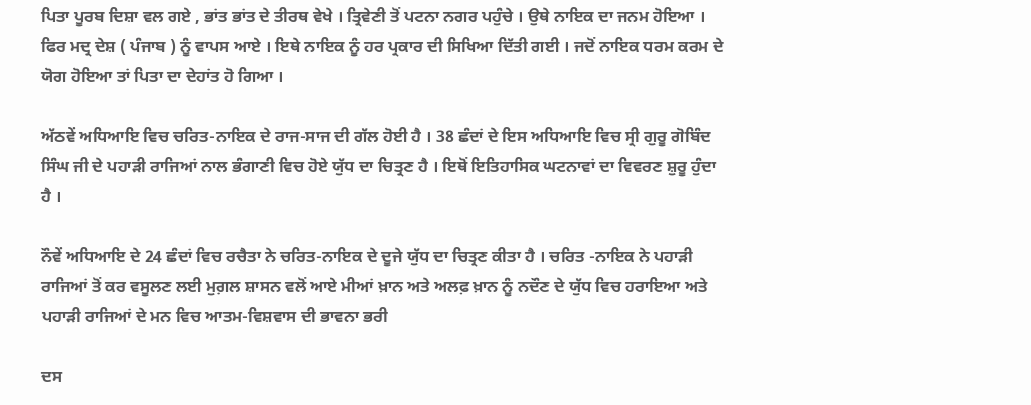ਪਿਤਾ ਪੂਰਬ ਦਿਸ਼ਾ ਵਲ ਗਏ , ਭਾਂਤ ਭਾਂਤ ਦੇ ਤੀਰਥ ਵੇਖੇ । ਤ੍ਰਿਵੇਣੀ ਤੋਂ ਪਟਨਾ ਨਗਰ ਪਹੁੰਚੇ । ਉਥੇ ਨਾਇਕ ਦਾ ਜਨਮ ਹੋਇਆ । ਫਿਰ ਮਦ੍ਰ ਦੇਸ਼ ( ਪੰਜਾਬ ) ਨੂੰ ਵਾਪਸ ਆਏ । ਇਥੇ ਨਾਇਕ ਨੂੰ ਹਰ ਪ੍ਰਕਾਰ ਦੀ ਸਿਖਿਆ ਦਿੱਤੀ ਗਈ । ਜਦੋਂ ਨਾਇਕ ਧਰਮ ਕਰਮ ਦੇ ਯੋਗ ਹੋਇਆ ਤਾਂ ਪਿਤਾ ਦਾ ਦੇਹਾਂਤ ਹੋ ਗਿਆ ।

ਅੱਠਵੇਂ ਅਧਿਆਇ ਵਿਚ ਚਰਿਤ-ਨਾਇਕ ਦੇ ਰਾਜ-ਸਾਜ ਦੀ ਗੱਲ ਹੋਈ ਹੈ । 38 ਛੰਦਾਂ ਦੇ ਇਸ ਅਧਿਆਇ ਵਿਚ ਸ੍ਰੀ ਗੁਰੂ ਗੋਬਿੰਦ ਸਿੰਘ ਜੀ ਦੇ ਪਹਾੜੀ ਰਾਜਿਆਂ ਨਾਲ ਭੰਗਾਣੀ ਵਿਚ ਹੋਏ ਯੁੱਧ ਦਾ ਚਿਤ੍ਰਣ ਹੈ । ਇਥੋਂ ਇਤਿਹਾਸਿਕ ਘਟਨਾਵਾਂ ਦਾ ਵਿਵਰਣ ਸ਼ੁਰੂ ਹੁੰਦਾ ਹੈ ।

ਨੌਵੇਂ ਅਧਿਆਇ ਦੇ 24 ਛੰਦਾਂ ਵਿਚ ਰਚੈਤਾ ਨੇ ਚਰਿਤ-ਨਾਇਕ ਦੇ ਦੂਜੇ ਯੁੱਧ ਦਾ ਚਿਤ੍ਰਣ ਕੀਤਾ ਹੈ । ਚਰਿਤ -ਨਾਇਕ ਨੇ ਪਹਾੜੀ ਰਾਜਿਆਂ ਤੋਂ ਕਰ ਵਸੂਲਣ ਲਈ ਮੁਗ਼ਲ ਸ਼ਾਸਨ ਵਲੋਂ ਆਏ ਮੀਆਂ ਖ਼ਾਨ ਅਤੇ ਅਲਫ਼ ਖ਼ਾਨ ਨੂੰ ਨਦੌਣ ਦੇ ਯੁੱਧ ਵਿਚ ਹਰਾਇਆ ਅਤੇ ਪਹਾੜੀ ਰਾਜਿਆਂ ਦੇ ਮਨ ਵਿਚ ਆਤਮ-ਵਿਸ਼ਵਾਸ ਦੀ ਭਾਵਨਾ ਭਰੀ

ਦਸ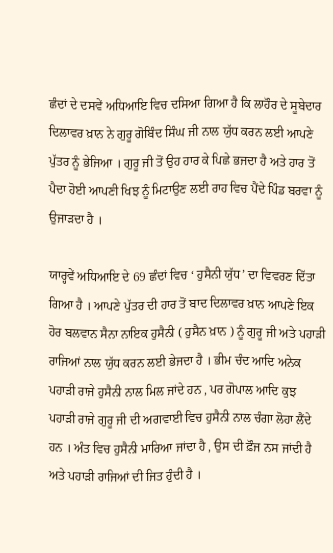ਛੰਦਾਂ ਦੇ ਦਸਵੇਂ ਅਧਿਆਇ ਵਿਚ ਦਸਿਆ ਗਿਆ ਹੈ ਕਿ ਲਾਹੌਰ ਦੇ ਸੂਬੇਦਾਰ ਦਿਲਾਵਰ ਖ਼ਾਨ ਨੇ ਗੁਰੂ ਗੋਬਿੰਦ ਸਿੰਘ ਜੀ ਨਾਲ ਯੁੱਧ ਕਰਨ ਲਈ ਆਪਣੇ ਪੁੱਤਰ ਨੂੰ ਭੇਜਿਆ । ਗੁਰੂ ਜੀ ਤੋਂ ਉਹ ਹਾਰ ਕੇ ਪਿਛੇ ਭਜਦਾ ਹੈ ਅਤੇ ਹਾਰ ਤੋਂ ਪੈਦਾ ਹੋਈ ਆਪਣੀ ਖਿਝ ਨੂੰ ਮਿਟਾਉਣ ਲਈ ਰਾਹ ਵਿਚ ਪੈਂਦੇ ਪਿੰਡ ਬਰਵਾ ਨੂੰ ਉਜਾੜਦਾ ਹੈ ।

ਯਾਰ੍ਹਵੇਂ ਅਧਿਆਇ ਦੇ 69 ਛੰਦਾਂ ਵਿਚ ‘ ਹੁਸੈਨੀ ਯੁੱਧ’ ਦਾ ਵਿਵਰਣ ਦਿੱਤਾ ਗਿਆ ਹੈ । ਆਪਣੇ ਪੁੱਤਰ ਦੀ ਹਾਰ ਤੋਂ ਬਾਦ ਦਿਲਾਵਰ ਖ਼ਾਨ ਆਪਣੇ ਇਕ ਹੋਰ ਬਲਵਾਨ ਸੈਨਾ ਨਾਇਕ ਹੁਸੈਨੀ ( ਹੁਸੈਨ ਖ਼ਾਨ ) ਨੂੰ ਗੁਰੂ ਜੀ ਅਤੇ ਪਹਾੜੀ ਰਾਜਿਆਂ ਨਾਲ ਯੁੱਧ ਕਰਨ ਲਈ ਭੇਜਦਾ ਹੈ । ਭੀਮ ਚੰਦ ਆਦਿ ਅਨੇਕ ਪਹਾੜੀ ਰਾਜੇ ਹੁਸੈਨੀ ਨਾਲ ਮਿਲ ਜਾਂਦੇ ਹਨ , ਪਰ ਗੋਪਾਲ ਆਦਿ ਕੁਝ ਪਹਾੜੀ ਰਾਜੇ ਗੁਰੂ ਜੀ ਦੀ ਅਗਵਾਈ ਵਿਚ ਹੁਸੈਨੀ ਨਾਲ ਚੰਗਾ ਲੋਹਾ ਲੈਂਦੇ ਹਨ । ਅੰਤ ਵਿਚ ਹੁਸੈਨੀ ਮਾਰਿਆ ਜਾਂਦਾ ਹੈ , ਉਸ ਦੀ ਫ਼ੌਜ ਨਸ ਜਾਂਦੀ ਹੈ ਅਤੇ ਪਹਾੜੀ ਰਾਜਿਆਂ ਦੀ ਜਿਤ ਹੁੰਦੀ ਹੈ ।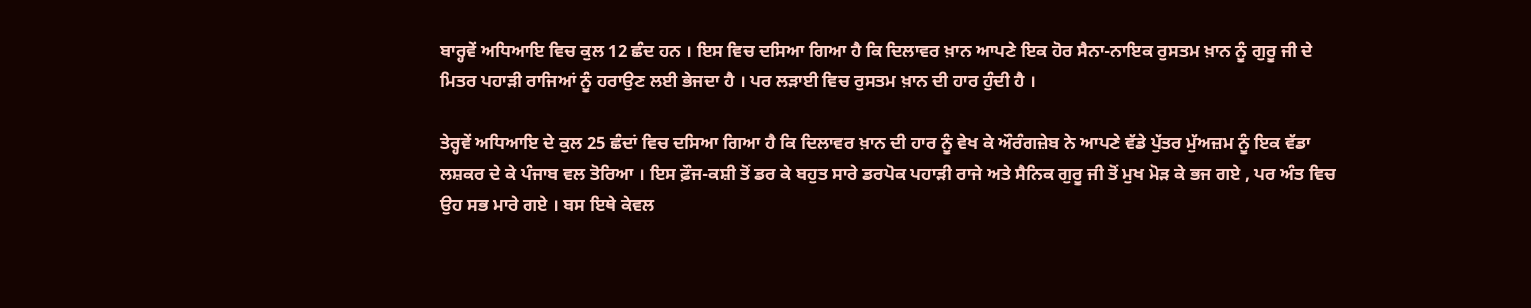ਬਾਰ੍ਹਵੇਂ ਅਧਿਆਇ ਵਿਚ ਕੁਲ 12 ਛੰਦ ਹਨ । ਇਸ ਵਿਚ ਦਸਿਆ ਗਿਆ ਹੈ ਕਿ ਦਿਲਾਵਰ ਖ਼ਾਨ ਆਪਣੇ ਇਕ ਹੋਰ ਸੈਨਾ-ਨਾਇਕ ਰੁਸਤਮ ਖ਼ਾਨ ਨੂੰ ਗੁਰੂ ਜੀ ਦੇ ਮਿਤਰ ਪਹਾੜੀ ਰਾਜਿਆਂ ਨੂੰ ਹਰਾਉਣ ਲਈ ਭੇਜਦਾ ਹੈ । ਪਰ ਲੜਾਈ ਵਿਚ ਰੁਸਤਮ ਖ਼ਾਨ ਦੀ ਹਾਰ ਹੁੰਦੀ ਹੈ ।

ਤੇਰ੍ਹਵੇਂ ਅਧਿਆਇ ਦੇ ਕੁਲ 25 ਛੰਦਾਂ ਵਿਚ ਦਸਿਆ ਗਿਆ ਹੈ ਕਿ ਦਿਲਾਵਰ ਖ਼ਾਨ ਦੀ ਹਾਰ ਨੂੰ ਵੇਖ ਕੇ ਔਰੰਗਜ਼ੇਬ ਨੇ ਆਪਣੇ ਵੱਡੇ ਪੁੱਤਰ ਮੁੱਅਜ਼ਮ ਨੂੰ ਇਕ ਵੱਡਾ ਲਸ਼ਕਰ ਦੇ ਕੇ ਪੰਜਾਬ ਵਲ ਤੋਰਿਆ । ਇਸ ਫ਼ੌਜ-ਕਸ਼ੀ ਤੋਂ ਡਰ ਕੇ ਬਹੁਤ ਸਾਰੇ ਡਰਪੋਕ ਪਹਾੜੀ ਰਾਜੇ ਅਤੇ ਸੈਨਿਕ ਗੁਰੂ ਜੀ ਤੋਂ ਮੁਖ ਮੋੜ ਕੇ ਭਜ ਗਏ , ਪਰ ਅੰਤ ਵਿਚ ਉਹ ਸਭ ਮਾਰੇ ਗਏ । ਬਸ ਇਥੇ ਕੇਵਲ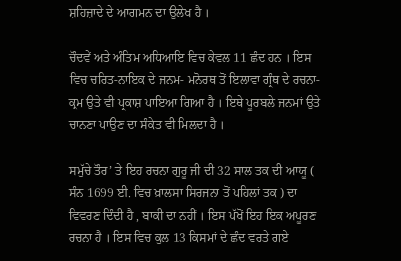ਸ਼ਹਿਜ਼ਾਦੇ ਦੇ ਆਗਮਨ ਦਾ ਉਲੇਖ ਹੈ ।

ਚੌਦਵੇਂ ਅਤੇ ਅੰਤਿਮ ਅਧਿਆਇ ਵਿਚ ਕੇਵਲ 11 ਛੰਦ ਹਨ । ਇਸ ਵਿਚ ਚਰਿਤ-ਨਾਇਕ ਦੇ ਜਨਮ- ਮਨੋਰਥ ਤੋਂ ਇਲਾਵਾ ਗ੍ਰੰਥ ਦੇ ਰਚਨਾ-ਕ੍ਰਮ ਉਤੇ ਵੀ ਪ੍ਰਕਾਸ਼ ਪਾਇਆ ਗਿਆ ਹੈ । ਇਥੇ ਪੂਰਬਲੇ ਜਨਮਾਂ ਉਤੇ ਚਾਨਣਾ ਪਾਉਣ ਦਾ ਸੰਕੇਤ ਵੀ ਮਿਲਦਾ ਹੈ ।

ਸਮੁੱਚੇ ਤੌਰ’ ਤੇ ਇਹ ਰਚਨਾ ਗੁਰੂ ਜੀ ਦੀ 32 ਸਾਲ ਤਕ ਦੀ ਆਯੂ ( ਸੰਨ 1699 ਈ. ਵਿਚ ਖ਼ਾਲਸਾ ਸਿਰਜਨਾ ਤੋਂ ਪਹਿਲਾਂ ਤਕ ) ਦਾ ਵਿਵਰਣ ਦਿੰਦੀ ਹੈ , ਬਾਕੀ ਦਾ ਨਹੀਂ । ਇਸ ਪੱਖੋਂ ਇਹ ਇਕ ਅਪੂਰਣ ਰਚਨਾ ਹੈ । ਇਸ ਵਿਚ ਕੁਲ 13 ਕਿਸਮਾਂ ਦੇ ਛੰਦ ਵਰਤੇ ਗਏ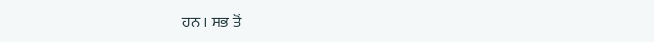ਹਨ । ਸਭ ਤੋਂ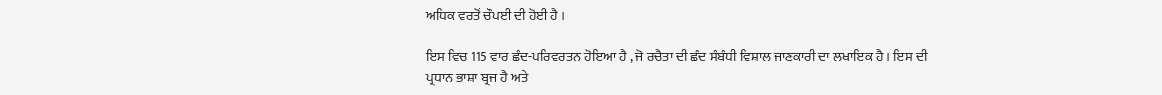ਅਧਿਕ ਵਰਤੋਂ ਚੌਪਈ ਦੀ ਹੋਈ ਹੈ ।

ਇਸ ਵਿਚ 115 ਵਾਰ ਛੰਦ-ਪਰਿਵਰਤਨ ਹੋਇਆ ਹੈ , ਜੋ ਰਚੈਤਾ ਦੀ ਛੰਦ ਸੰਬੰਧੀ ਵਿਸ਼ਾਲ ਜਾਣਕਾਰੀ ਦਾ ਲਖਾਇਕ ਹੈ । ਇਸ ਦੀ ਪ੍ਰਧਾਨ ਭਾਸ਼ਾ ਬ੍ਰਜ ਹੈ ਅਤੇ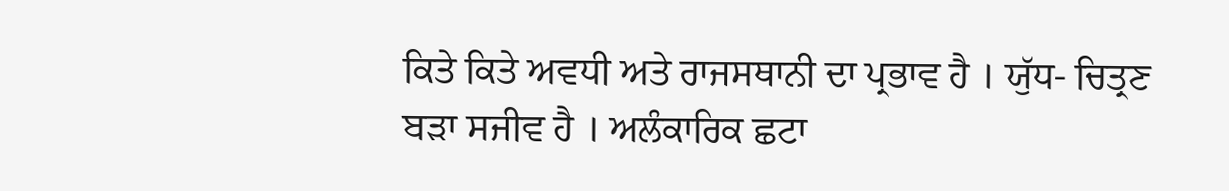ਕਿਤੇ ਕਿਤੇ ਅਵਧੀ ਅਤੇ ਰਾਜਸਥਾਨੀ ਦਾ ਪ੍ਰਭਾਵ ਹੈ । ਯੁੱਧ- ਚਿਤ੍ਰਣ ਬੜਾ ਸਜੀਵ ਹੈ । ਅਲੰਕਾਰਿਕ ਛਟਾ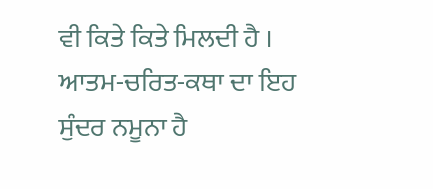ਵੀ ਕਿਤੇ ਕਿਤੇ ਮਿਲਦੀ ਹੈ । ਆਤਮ-ਚਰਿਤ-ਕਥਾ ਦਾ ਇਹ ਸੁੰਦਰ ਨਮੂਨਾ ਹੈ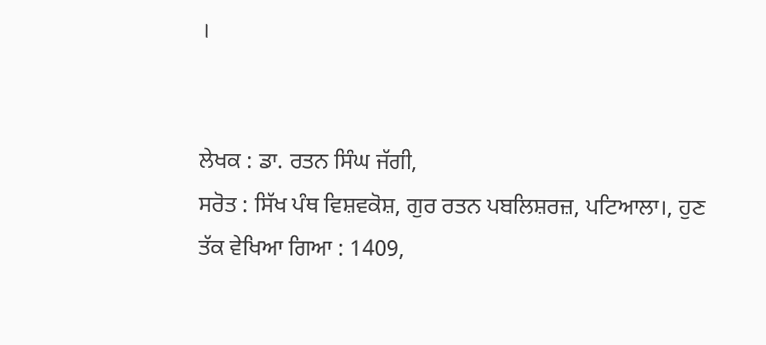।


ਲੇਖਕ : ਡਾ. ਰਤਨ ਸਿੰਘ ਜੱਗੀ,
ਸਰੋਤ : ਸਿੱਖ ਪੰਥ ਵਿਸ਼ਵਕੋਸ਼, ਗੁਰ ਰਤਨ ਪਬਲਿਸ਼ਰਜ਼, ਪਟਿਆਲਾ।, ਹੁਣ ਤੱਕ ਵੇਖਿਆ ਗਿਆ : 1409,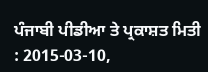ਪੰਜਾਬੀ ਪੀਡੀਆ ਤੇ ਪ੍ਰਕਾਸ਼ਤ ਮਿਤੀ : 2015-03-10,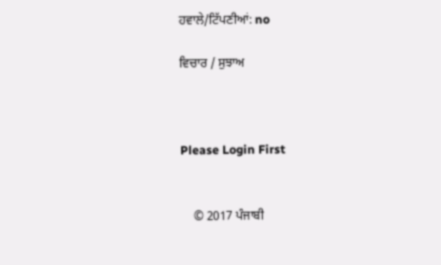ਹਵਾਲੇ/ਟਿੱਪਣੀਆਂ: no

ਵਿਚਾਰ / ਸੁਝਾਅ



Please Login First


    © 2017 ਪੰਜਾਬੀ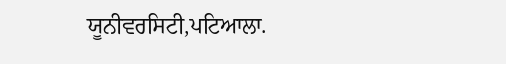ਯੂਨੀਵਰਸਿਟੀ,ਪਟਿਆਲਾ.